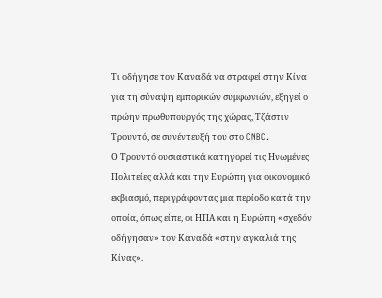Τι οδήγησε τον Καναδά να στραφεί στην Κίνα για τη σύναψη εμπορικών συμφωνιών, εξηγεί ο πρώην πρωθυπουργός της χώρας, Τζάστιν Τρουντό, σε συνέντευξή του στο CNBC.
Ο Τρουντό ουσιαστικά κατηγορεί τις Ηνωμένες Πολιτείες αλλά και την Ευρώπη για οικονομικό εκβιασμό, περιγράφοντας μια περίοδο κατά την οποία, όπως είπε, οι ΗΠΑ και η Ευρώπη «σχεδόν οδήγησαν» τον Καναδά «στην αγκαλιά της Κίνας».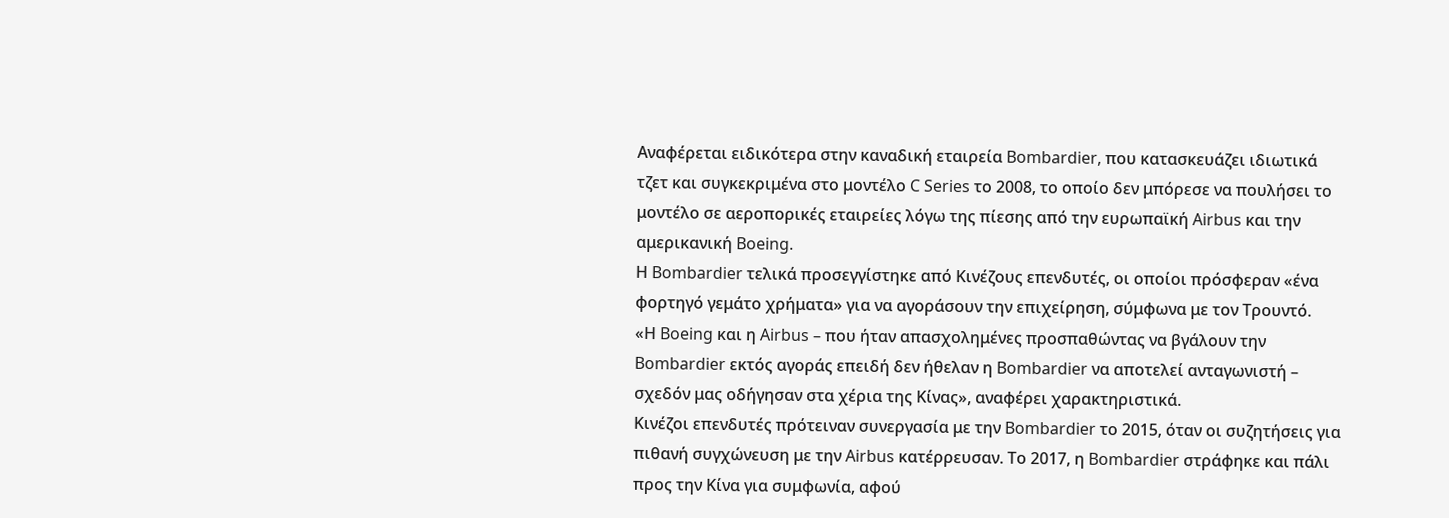Αναφέρεται ειδικότερα στην καναδική εταιρεία Bombardier, που κατασκευάζει ιδιωτικά τζετ και συγκεκριμένα στο μοντέλο C Series το 2008, το οποίο δεν μπόρεσε να πουλήσει το μοντέλο σε αεροπορικές εταιρείες λόγω της πίεσης από την ευρωπαϊκή Airbus και την αμερικανική Boeing.
Η Bombardier τελικά προσεγγίστηκε από Κινέζους επενδυτές, οι οποίοι πρόσφεραν «ένα φορτηγό γεμάτο χρήματα» για να αγοράσουν την επιχείρηση, σύμφωνα με τον Τρουντό.
«Η Boeing και η Airbus – που ήταν απασχολημένες προσπαθώντας να βγάλουν την Bombardier εκτός αγοράς επειδή δεν ήθελαν η Bombardier να αποτελεί ανταγωνιστή – σχεδόν μας οδήγησαν στα χέρια της Κίνας», αναφέρει χαρακτηριστικά.
Κινέζοι επενδυτές πρότειναν συνεργασία με την Bombardier το 2015, όταν οι συζητήσεις για πιθανή συγχώνευση με την Airbus κατέρρευσαν. Το 2017, η Bombardier στράφηκε και πάλι προς την Κίνα για συμφωνία, αφού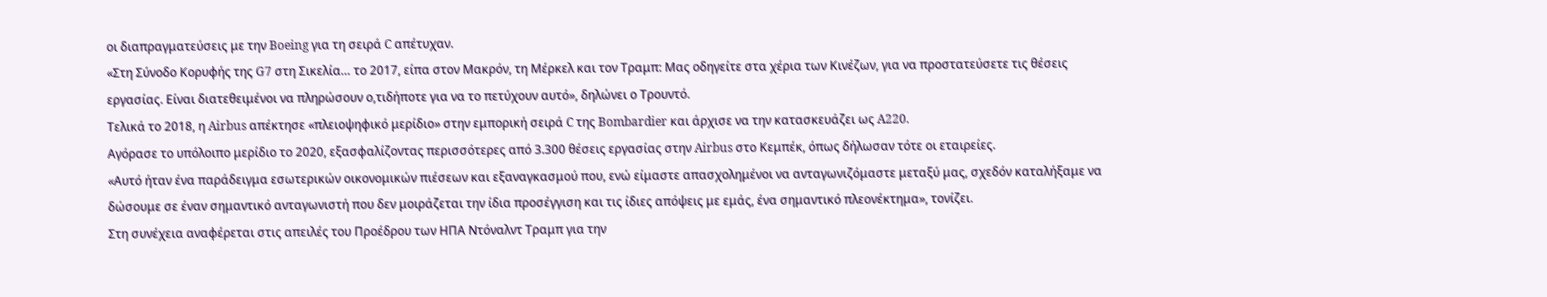οι διαπραγματεύσεις με την Boeing για τη σειρά C απέτυχαν.
«Στη Σύνοδο Κορυφής της G7 στη Σικελία… το 2017, είπα στον Μακρόν, τη Μέρκελ και τον Τραμπ: Μας οδηγείτε στα χέρια των Κινέζων, για να προστατεύσετε τις θέσεις εργασίας. Είναι διατεθειμένοι να πληρώσουν ο,τιδήποτε για να το πετύχουν αυτό», δηλώνει ο Τρουντό.
Τελικά το 2018, η Airbus απέκτησε «πλειοψηφικό μερίδιο» στην εμπορική σειρά C της Bombardier και άρχισε να την κατασκευάζει ως A220.
Αγόρασε το υπόλοιπο μερίδιο το 2020, εξασφαλίζοντας περισσότερες από 3.300 θέσεις εργασίας στην Airbus στο Κεμπέκ, όπως δήλωσαν τότε οι εταιρείες.
«Αυτό ήταν ένα παράδειγμα εσωτερικών οικονομικών πιέσεων και εξαναγκασμού που, ενώ είμαστε απασχολημένοι να ανταγωνιζόμαστε μεταξύ μας, σχεδόν καταλήξαμε να δώσουμε σε έναν σημαντικό ανταγωνιστή που δεν μοιράζεται την ίδια προσέγγιση και τις ίδιες απόψεις με εμάς, ένα σημαντικό πλεονέκτημα», τονίζει.
Στη συνέχεια αναφέρεται στις απειλές του Προέδρου των ΗΠΑ Ντόναλντ Τραμπ για την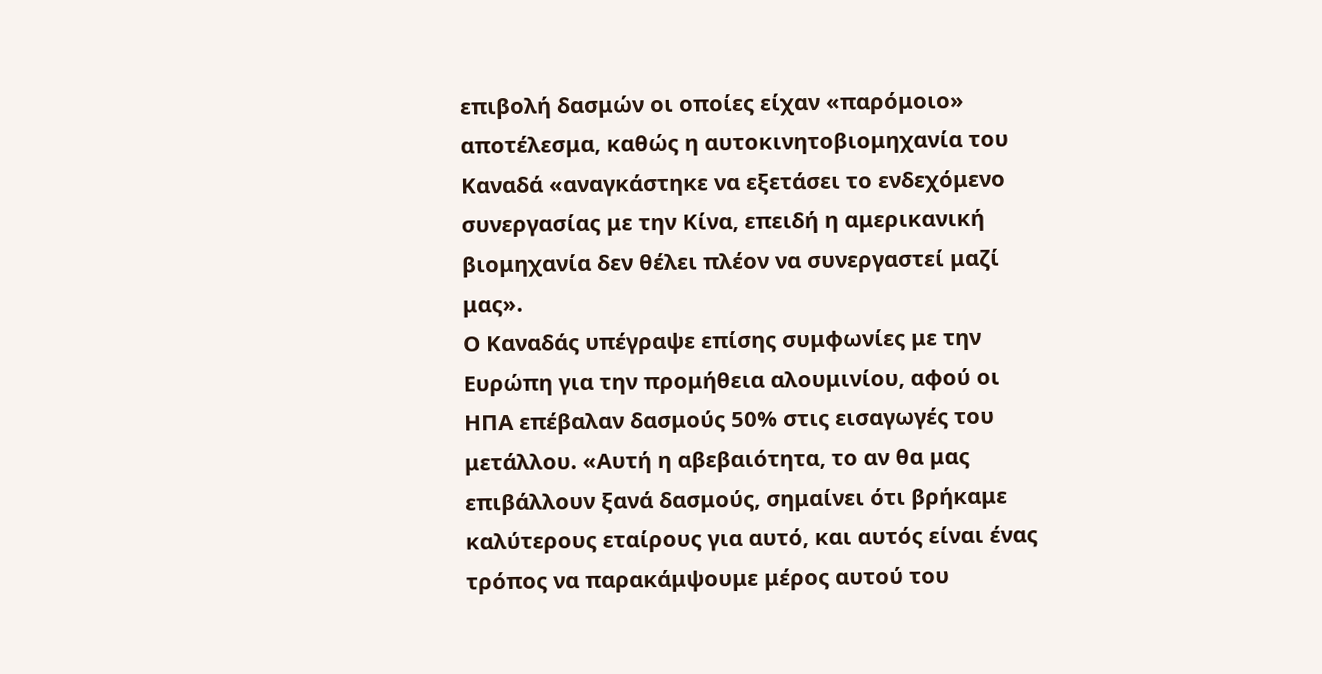επιβολή δασμών οι οποίες είχαν «παρόμοιο» αποτέλεσμα, καθώς η αυτοκινητοβιομηχανία του Καναδά «αναγκάστηκε να εξετάσει το ενδεχόμενο συνεργασίας με την Κίνα, επειδή η αμερικανική βιομηχανία δεν θέλει πλέον να συνεργαστεί μαζί μας».
Ο Καναδάς υπέγραψε επίσης συμφωνίες με την Ευρώπη για την προμήθεια αλουμινίου, αφού οι ΗΠΑ επέβαλαν δασμούς 50% στις εισαγωγές του μετάλλου. «Αυτή η αβεβαιότητα, το αν θα μας επιβάλλουν ξανά δασμούς, σημαίνει ότι βρήκαμε καλύτερους εταίρους για αυτό, και αυτός είναι ένας τρόπος να παρακάμψουμε μέρος αυτού του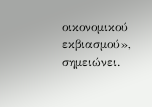οικονομικού εκβιασμού», σημειώνει.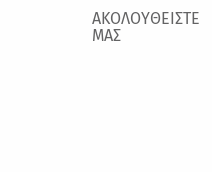ΑΚΟΛΟΥΘΕΙΣΤΕ ΜΑΣ